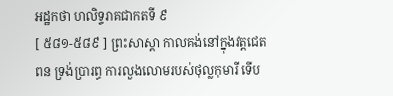អដ្ឋកថា ហលិទ្ទរាគជាកតទី ៩
[ ៥៨១-៥៨៩ ] ព្រះសាស្តា កាលគង់នៅក្នុងវត្តជេតពន ទ្រង់ប្រារព្ធ ការលួងលោមរបស់ថុល្លកុមារី ទើប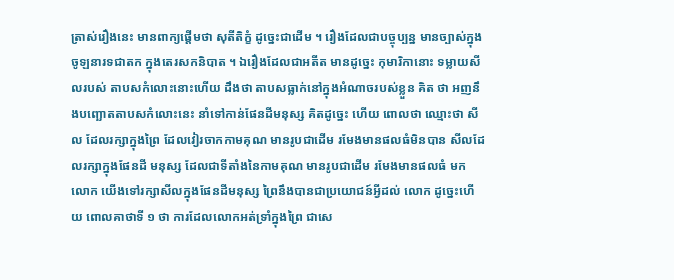ត្រាស់រឿងនេះ មានពាក្យផ្តើមថា សុតីតិក្ខំ ដូច្នេះជាដើម ។ រឿងដែលជាបច្ចុប្បន្ន មានច្បាស់ក្នុងចូឡនារទជាតក ក្នុងតេរសកនិបាត ។ ឯរឿងដែលជាអតីត មានដូច្នេះ កុមារិកានោះ ទម្លាយសីលរបស់ តាបសកំលោះនោះហើយ ដឹងថា តាបសធ្លាក់នៅក្នុងអំណាចរបស់ខ្លួន គិត ថា អញនឹងបញ្ឆោតតាបសកំលោះនេះ នាំទៅកាន់ផែនដីមនុស្ស គិតដូច្នេះ ហើយ ពោលថា ឈ្មោះថា សីល ដែលរក្សាក្នុងព្រៃ ដែលវៀរចាកកាមគុណ មានរូបជាដើម រមែងមានផលធំមិនបាន សីលដែលរក្សាក្នុងផែនដី មនុស្ស ដែលជាទីតាំងនៃកាមគុណ មានរូបជាដើម រមែងមានផលធំ មក លោក យើងទៅរក្សាសីលក្នុងផែនដីមនុស្ស ព្រៃនឹងបានជាប្រយោជន៍អ្វីដល់ លោក ដូច្នេះហើយ ពោលគាថាទី ១ ថា ការដែលលោកអត់ទ្រាំក្នុងព្រៃ ជាសេ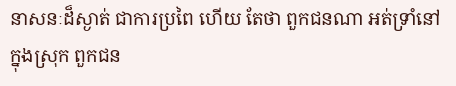នាសនៈដ៏ស្ងាត់ ជាការប្រពៃ ហើយ តែថា ពួកជនណា អត់ទ្រាំនៅក្នុងស្រុក ពួកជន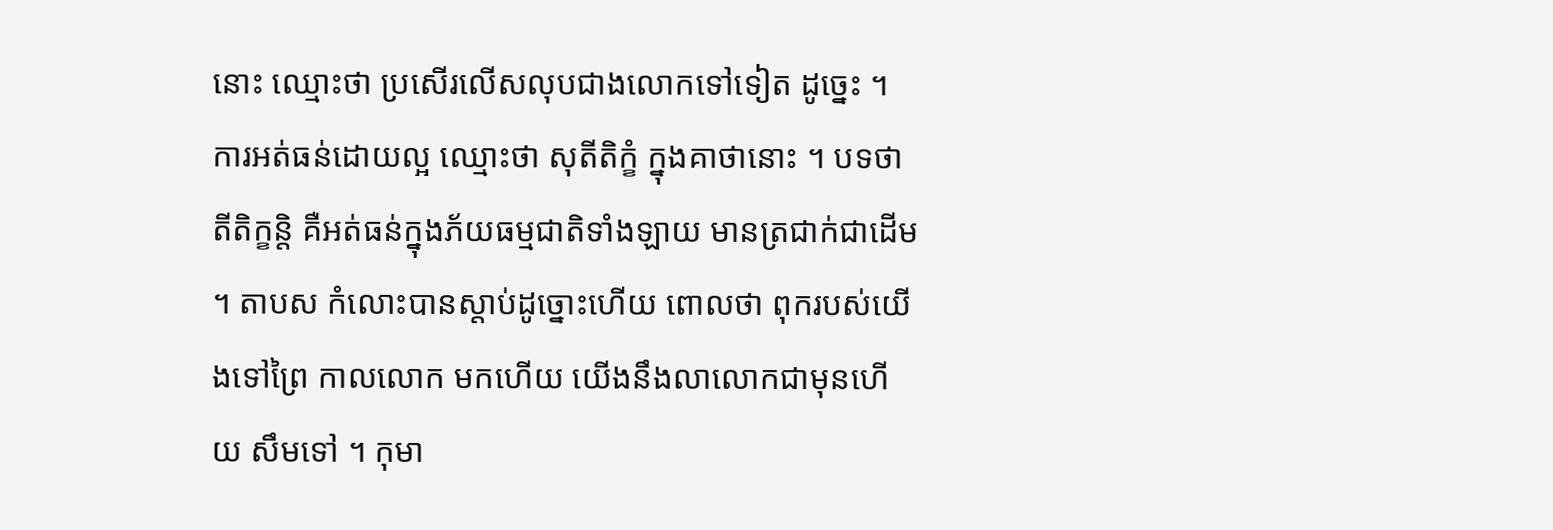នោះ ឈ្មោះថា ប្រសើរលើសលុបជាងលោកទៅទៀត ដូច្នេះ ។ ការអត់ធន់ដោយល្អ ឈ្មោះថា សុតីតិក្ខំ ក្នុងគាថានោះ ។ បទថា តីតិក្ខន្តិ គឺអត់ធន់ក្នុងភ័យធម្មជាតិទាំងឡាយ មានត្រជាក់ជាដើម ។ តាបស កំលោះបានស្តាប់ដូច្នោះហើយ ពោលថា ពុករបស់យើងទៅព្រៃ កាលលោក មកហើយ យើងនឹងលាលោកជាមុនហើយ សឹមទៅ ។ កុមា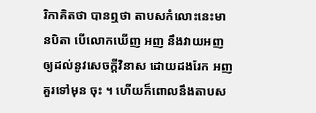រិកាគិតថា បានឮថា តាបសកំលោះនេះមានបិតា បើលោកឃើញ អញ នឹងវាយអញឲ្យដល់នូវសេចក្តីវិនាស ដោយដងរែក អញគួរទៅមុន ចុះ ។ ហើយក៏ពោលនឹងតាបស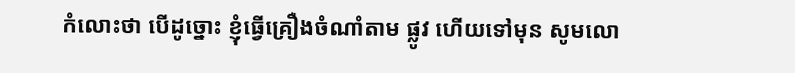កំលោះថា បើដូច្នោះ ខ្ញុំធ្វើគ្រឿងចំណាំតាម ផ្លូវ ហើយទៅមុន សូមលោ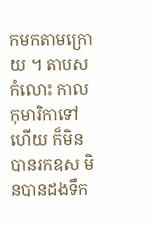កមកតាមក្រោយ ។ តាបសកំលោះ កាល កុមារិកាទៅហើយ ក៏មិនបានរកឧស មិនបានដងទឹក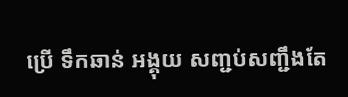ប្រើ ទឹកឆាន់ អង្គុយ សញ្ជប់សញ្ជឹងតែ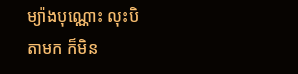ម្យ៉ាងបុណ្ណោះ លុះបិតាមក ក៏មិន